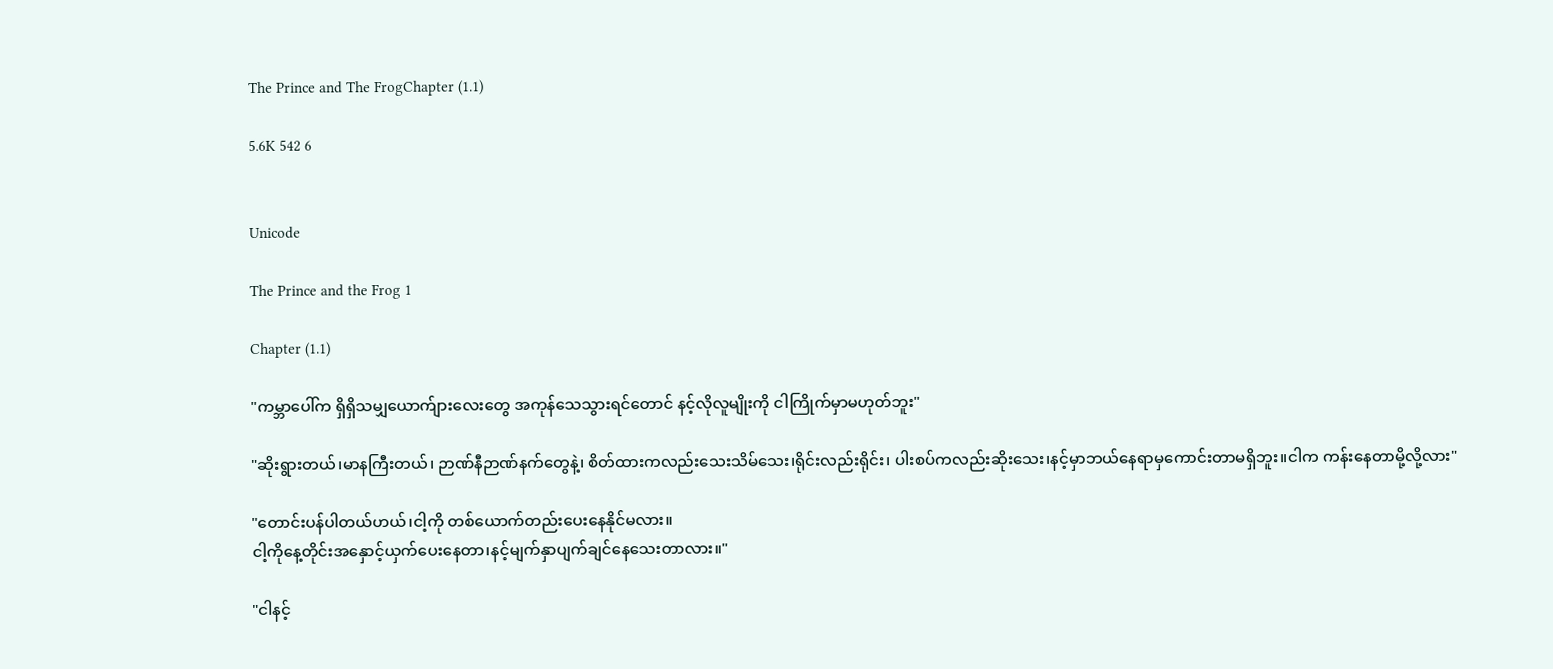The Prince and The FrogChapter (1.1)

5.6K 542 6


Unicode

The Prince and the Frog 1

Chapter (1.1)

"ကမ္ဘာပေါ်က ရှိရှိသမျှယောက်ျားလေးတွေ အကုန်သေသွားရင်တောင် နင့်လိုလူမျိုးကို ငါကြိုက်မှာမဟုတ်ဘူး"

"ဆိုးရွားတယ်၊မာနကြီးတယ်၊ ဉာဏ်နီဉာဏ်နက်တွေနဲ့၊ စိတ်ထားက‌လည်းသေးသိမ်သေး၊ရိုင်းလည်းရိုင်း၊ ပါးစပ်ကလည်းဆိုးသေး၊နင့်မှာဘယ်နေရာမှကောင်းတာမရှိဘူး။ငါက ကန်းနေတာမို့လို့လား"

"တောင်းပန်ပါတယ်ဟယ်၊ငါ့ကို တစ်ယောက်တည်းပေးနေနိုင်မလား။
ငါ့ကိုနေ့တိုင်းအနှောင့်ယှက်ပေးနေတာ၊နင့်မျက်နှာပျက်ချင်‌နေသေးတာလား။"

"ငါနင့်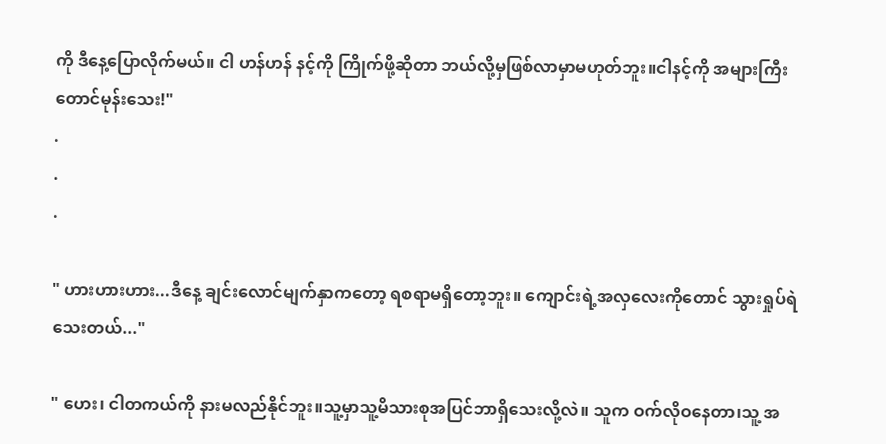ကို ဒီနေ့ပြောလိုက်မယ်။ ငါ ဟန်ဟန် နင့်ကို ကြိုက်ဖို့ဆိုတာ ဘယ်လို့မှဖြစ်လာမှာမဟုတ်ဘူး။ငါနင့်ကို အများကြီးတောင်မုန်းသေး!"
.
.
.

" ဟားဟားဟား...ဒီနေ့ ချင်းလောင်မျက်နှာကတော့ ရစရာမရှိတော့ဘူး။ ကျောင်းရဲ့အလှ‌လေးကို‌တောင် သွားရှုပ်ရဲသေးတယ်..."

" ဟေး၊ ငါတကယ်ကို နားမလည်နိုင်ဘူး။သူ့မှာသူ့မိသားစုအပြင်ဘာရှိသေးလို့လဲ။ သူက ဝက်လိုဝနေတာ၊သူ့ အ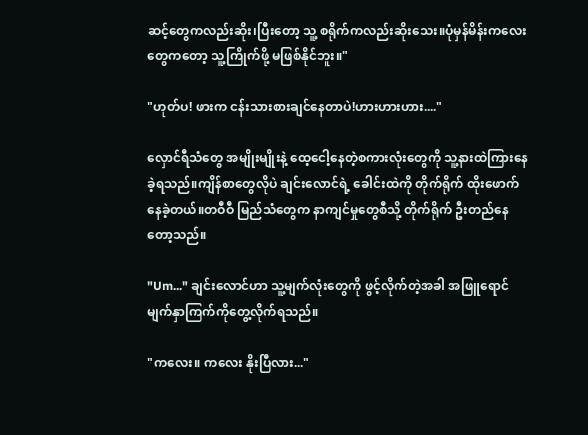ဆင့်တွေကလည်းဆိုး၊ပြီးတော့ သူ့ စရိုက်ကလည်းဆိုးသေး။ပုံမှန်မိန်းကလေးတွေကတော့ သူ့ကြိုက်ဖို့ မဖြစ်နိုင်ဘူး။"

"ဟုတ်ပ! ဖားက ငန်းသားစားချင်နေတာပဲ!ဟားဟားဟား...."

လှောင်ရီသံတွေ အမျိုးမျိုးနဲ့ ထေ့ငေါ့နေတဲ့စကားလုံးတွေကို သူ့နားထဲကြားနေခဲ့ရသည်။ကျိန်စာတွေလိုပဲ ချင်းလောင်ရဲ့ ခေါင်းထဲကို တိုက်ရိုက် ထိုးဖောက်နေခဲ့တယ်။တဝီဝီ မြည်သံတွေက နာကျင်မှုတွေစီသို့ တိုက်ရိုက် ဦးတည်နေတော့သည်။

"Um..." ချင်းလောင်ဟာ သူ့မျက်လုံးတွေကို ဖွင့်လိုက်တဲ့အခါ အဖြူရောင်မျက်နှာကြက်ကိုတွေ့လိုက်ရသည်။

"ကလေး။ ကလေး နိုးပြီလား..."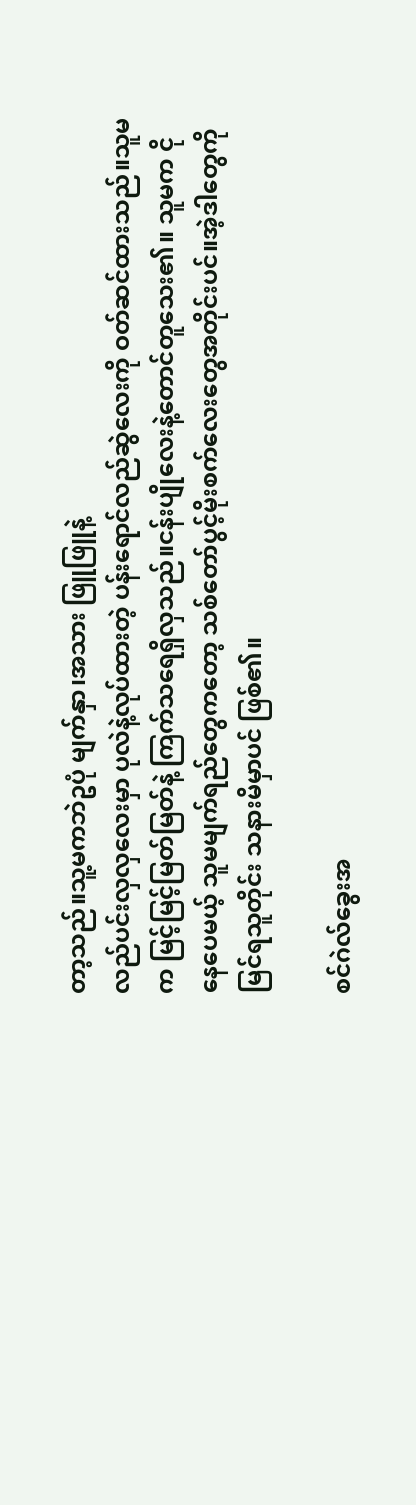တာ့သည်။သူ့မကဘဲဥပုံ မျက်နှာ၊အသား ဖြူဖြူနဲ့
လည်ပင်းလှလှလေးမှာ ပုလဲနဲ့လုပ်ထားတဲ့ ပန်းရောင်လည်ဆွဲလေးကို ဝတ်ဆင်ထားသည်။သူမက မြင့်မြင့်မြတ်မြတ်နဲ့ ကြက်သရေရှိလှသည်။ငန်းပျိုလေးနဲ့တောင်တူသေး၏။ သူမက ငိုနေပေမယ့် သူမမျက်ရည်တွေကတော့ သစ်တော်ပွင့်မိုးစက်လေးတွေအတိုင်းပင်။အဲ့ဒါတွေကိုမြင်ရသူတိုင်း သနားမိမှာပင် ဖြစ်၏။

စင်ဂဲလ်ခွေးအ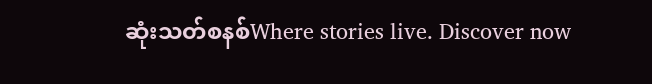ဆုံးသတ်စနစ်Where stories live. Discover now